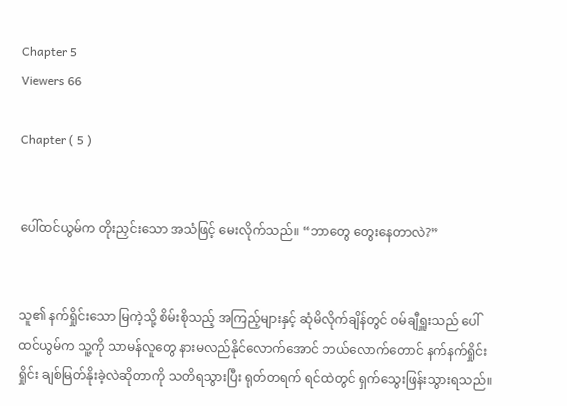Chapter 5
Viewers 66

Chapter ( 5 )


ပေါ်ထင်ယွမ်က တိုးညှင်းသော အသံဖြင့် မေးလိုက်သည်။ “ဘာတွေ တွေးနေတာလဲ?”


သူ၏ နက်ရှိုင်းသော မြကဲ့သို့ စိမ်းစိုသည့် အကြည့်များနှင့် ဆုံမိလိုက်ချိန်တွင် ဝမ်ချီရှူးသည် ပေါ်ထင်ယွမ်က သူ့ကို သာမန်လူတွေ နားမလည်နိုင်လောက်အောင် ဘယ်လောက်တောင် နက်နက်ရှိုင်းရှိုင်း ချစ်မြတ်နိုးခဲ့လဲဆိုတာကို သတိရသွားပြီး ရုတ်တရက် ရင်ထဲတွင် ရှက်သွေးဖြန်းသွားရသည်။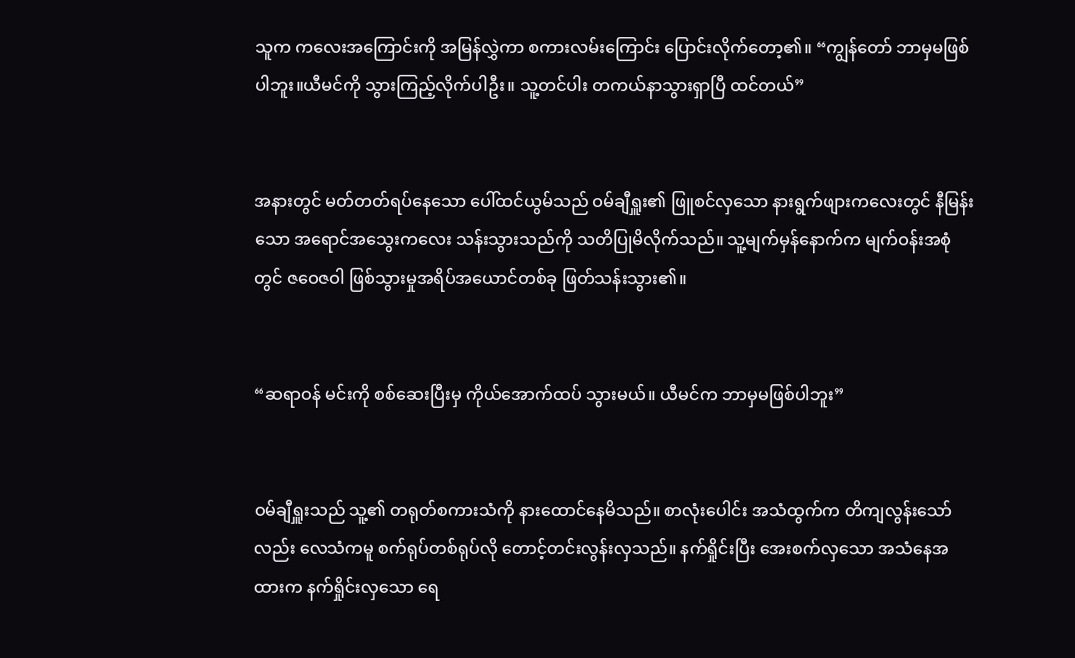သူက ကလေးအကြောင်းကို အမြန်လွှဲကာ စကားလမ်းကြောင်း ပြောင်းလိုက်တော့၏။ “ကျွန်တော် ဘာမှမဖြစ်ပါဘူး။ယီမင်ကို သွားကြည့်လိုက်ပါဦး။ သူ့တင်ပါး တကယ်နာသွားရှာပြီ ထင်တယ်”


အနားတွင် မတ်တတ်ရပ်နေသော ပေါ်ထင်ယွမ်သည် ဝမ်ချီရှူး၏ ဖြူစင်လှသော နားရွက်ဖျားကလေးတွင် နီမြန်းသော အရောင်အသွေးကလေး သန်းသွားသည်ကို သတိပြုမိလိုက်သည်။ သူ့မျက်မှန်နောက်က မျက်ဝန်းအစုံတွင် ဇဝေဇဝါ ဖြစ်သွားမှုအရိပ်အယောင်တစ်ခု ဖြတ်သန်းသွား၏။


“ဆရာဝန် မင်းကို စစ်ဆေးပြီးမှ ကိုယ်အောက်ထပ် သွားမယ်။ ယီမင်က ဘာမှမဖြစ်ပါဘူး”


ဝမ်ချီရှူးသည် သူ့၏ တရုတ်စကားသံကို နားထောင်နေမိသည်။ စာလုံးပေါင်း အသံထွက်က တိကျလွန်းသော်လည်း လေသံကမူ စက်ရုပ်တစ်ရုပ်လို တောင့်တင်းလွန်းလှသည်။ နက်ရှိုင်းပြီး အေးစက်လှသော အသံနေအထားက နက်ရှိုင်းလှသော ရေ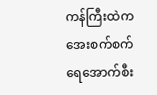ကန်ကြီးထဲက အေးစက်စက် ရေအောက်စီး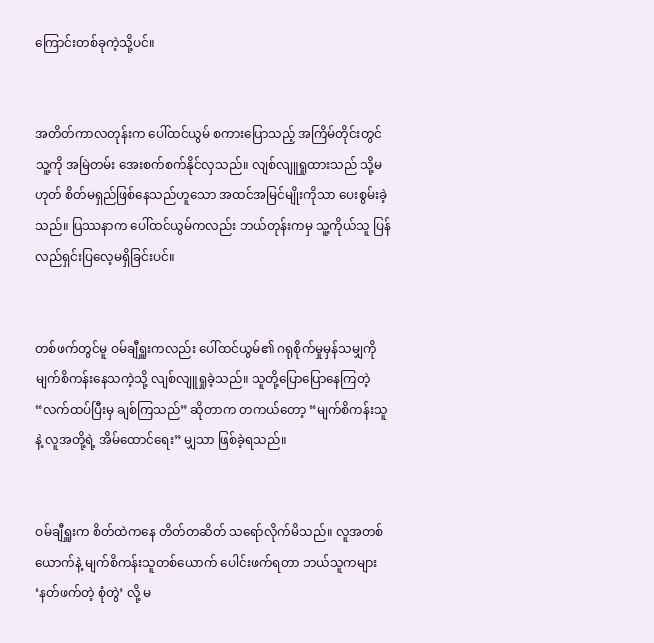ကြောင်းတစ်ခုကဲ့သို့ပင်။


အတိတ်ကာလတုန်းက ပေါ်ထင်ယွမ် စကားပြောသည့် အကြိမ်တိုင်းတွင် သူ့ကို အမြဲတမ်း အေးစက်စက်နိုင်လှသည်။ လျစ်လျူရှုထားသည် သို့မဟုတ် စိတ်မရှည်ဖြစ်နေသည်ဟူသော အထင်အမြင်မျိုးကိုသာ ပေးစွမ်းခဲ့သည်။ ပြဿနာက ပေါ်ထင်ယွမ်ကလည်း ဘယ်တုန်းကမှ သူ့ကိုယ်သူ ပြန်လည်ရှင်းပြလေ့မရှိခြင်းပင်။


တစ်ဖက်တွင်မူ ဝမ်ချီရှူးကလည်း ပေါ်ထင်ယွမ်၏ ဂရုစိုက်မှုမှန်သမျှကို မျက်စိကန်းနေသကဲ့သို့ လျစ်လျူရှုခဲ့သည်။ သူတို့ပြောပြောနေကြတဲ့ “လက်ထပ်ပြီးမှ ချစ်ကြသည်” ဆိုတာက တကယ်တော့ “မျက်စိကန်းသူနဲ့ လူအတို့ရဲ့ အိမ်ထောင်ရေး” မျှသာ ဖြစ်ခဲ့ရသည်။


ဝမ်ချီရှူးက စိတ်ထဲကနေ တိတ်တဆိတ် သရော်လိုက်မိသည်။ လူအတစ်ယောက်နဲ့ မျက်စိကန်းသူတစ်ယောက် ပေါင်းဖက်ရတာ ဘယ်သူကများ ‘နတ်ဖက်တဲ့ စုံတွဲ’ လို့ မ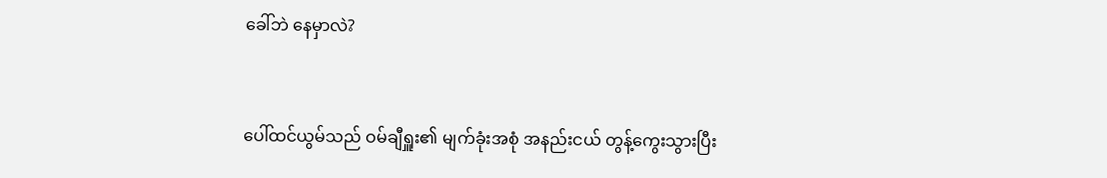ခေါ်ဘဲ နေမှာလဲ?


ပေါ်ထင်ယွမ်သည် ဝမ်ချီရှူး၏ မျက်ခုံးအစုံ အနည်းငယ် တွန့်ကွေးသွားပြီး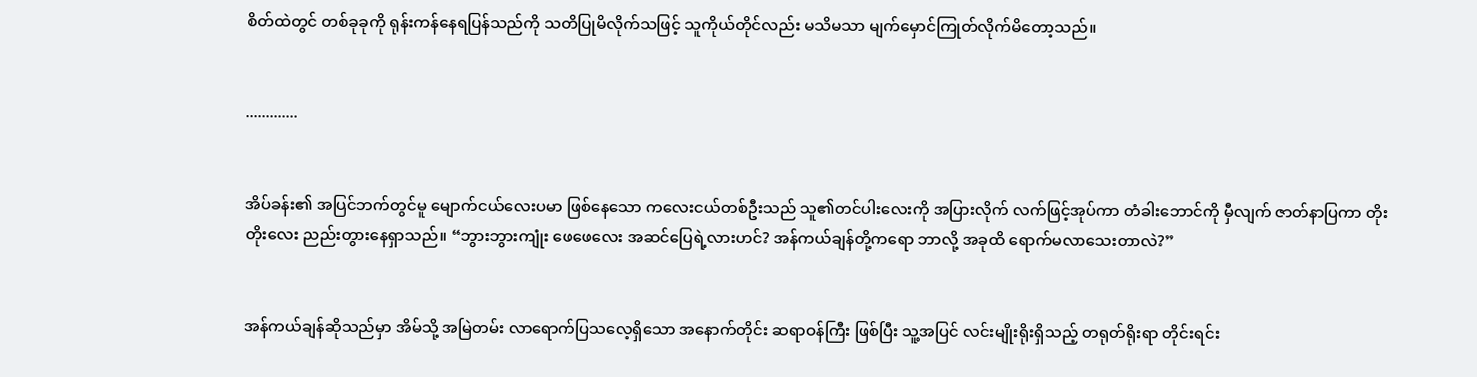စိတ်ထဲတွင် တစ်ခုခုကို ရုန်းကန်နေရပြန်သည်ကို သတိပြုမိလိုက်သဖြင့် သူကိုယ်တိုင်လည်း မသိမသာ မျက်မှောင်ကြုတ်လိုက်မိတော့သည်။


.............


အိပ်ခန်း၏ အပြင်ဘက်တွင်မူ မျောက်ငယ်လေးပမာ ဖြစ်နေသော ကလေးငယ်တစ်ဦးသည် သူ၏တင်ပါးလေးကို အပြားလိုက် လက်ဖြင့်အုပ်ကာ တံခါးဘောင်ကို မှီလျက် ဇာတ်နာပြကာ တိုးတိုးလေး ညည်းတွားနေရှာသည်။ “ဘွားဘွားကျုံး ဖေဖေလေး အဆင်ပြေရဲ့လားဟင်? အန်ကယ်ချန်တို့ကရော ဘာလို့ အခုထိ ရောက်မလာသေးတာလဲ?”


အန်ကယ်ချန်ဆိုသည်မှာ အိမ်သို့ အမြဲတမ်း လာရောက်ပြသလေ့ရှိသော အနောက်တိုင်း ဆရာဝန်ကြီး ဖြစ်ပြီး သူ့အပြင် လင်းမျိုးရိုးရှိသည့် တရုတ်ရိုးရာ တိုင်းရင်း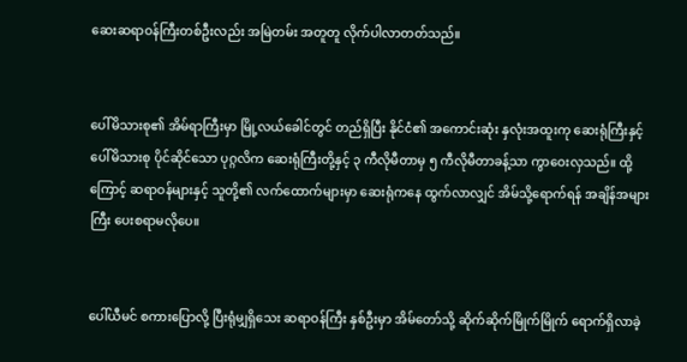ဆေးဆရာဝန်ကြီးတစ်ဦးလည်း အမြဲတမ်း အတူတူ လိုက်ပါလာတတ်သည်။


ပေါ်မိသားစု၏ အိမ်ရာကြီးမှာ မြို့လယ်ခေါင်တွင် တည်ရှိပြီး နိုင်ငံ၏ အကောင်းဆုံး နှလုံးအထူးကု ဆေးရုံကြီးနှင့် ပေါ်မိသားစု ပိုင်ဆိုင်သော ပုဂ္ဂလိက ဆေးရုံကြီးတို့နှင့် ၃ ကီလိုမီတာမှ ၅ ကီလိုမီတာခန့်သာ ကွာဝေးလှသည်။ ထို့ကြောင့် ဆရာဝန်များနှင့် သူတို့၏ လက်ထောက်များမှာ ဆေးရုံကနေ ထွက်လာလျှင် အိမ်သို့ရောက်ရန် အချိန်အများကြီး ပေးစရာမလိုပေ။


ပေါ်ယီမင် စကားပြောလို့ ပြီးရုံမျှရှိသေး ဆရာဝန်ကြီး နှစ်ဦးမှာ အိမ်တော်သို့ ဆိုက်ဆိုက်မြိုက်မြိုက် ရောက်ရှိလာခဲ့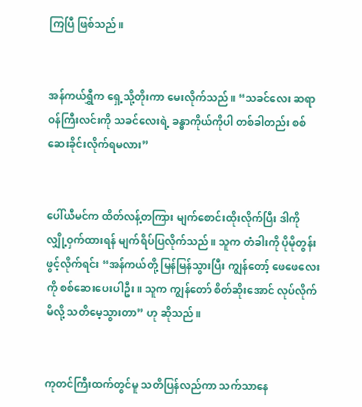ကြပြီ ဖြစ်သည်။


အန်ကယ်ရွှီက ရှေ့သို့တိုးကာ မေးလိုက်သည်။ “သခင်လေး ဆရာဝန်ကြီးလင်းကို သခင်လေးရဲ့ ခန္ဓာကိုယ်ကိုပါ တစ်ခါတည်း စစ်ဆေးခိုင်းလိုက်ရမလား”


ပေါ်ယီမင်က ထိတ်လန့်တကြား မျက်စောင်းထိုးလိုက်ပြီး ဒါကို လျှို့ဝှက်ထားရန် မျက်ရိပ်ပြလိုက်သည်။ သူက တံခါးကို ပိုမိုတွန်းဖွင့်လိုက်ရင်း “အန်ကယ်တို့ မြန်မြန်သွားပြီး ကျွန်တော့် ဖေဖေလေးကို စစ်ဆေးပေးပါဦး။ သူက ကျွန်တော် စိတ်ဆိုးအောင် လုပ်လိုက်မိလို့ သတိမေ့သွားတာ” ဟု ဆိုသည်။


ကုတင်ကြီးထက်တွင်မူ သတိပြန်လည်ကာ သက်သာနေ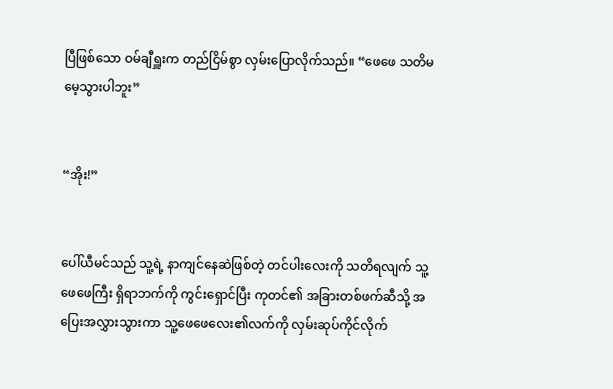ပြီဖြစ်သော ဝမ်ချီရှူးက တည်ငြိမ်စွာ လှမ်းပြောလိုက်သည်။ “ဖေဖေ သတိမမေ့သွားပါဘူး”


“အိုး!”


ပေါ်ယီမင်သည် သူ့ရဲ့ နာကျင်နေဆဲဖြစ်တဲ့ တင်ပါးလေးကို သတိရလျက် သူ့ဖေဖေကြီး ရှိရာဘက်ကို ကွင်းရှောင်ပြီး ကုတင်၏ အခြားတစ်ဖက်ဆီသို့ အပြေးအလွှားသွားကာ သူ့ဖေဖေလေး၏လက်ကို လှမ်းဆုပ်ကိုင်လိုက်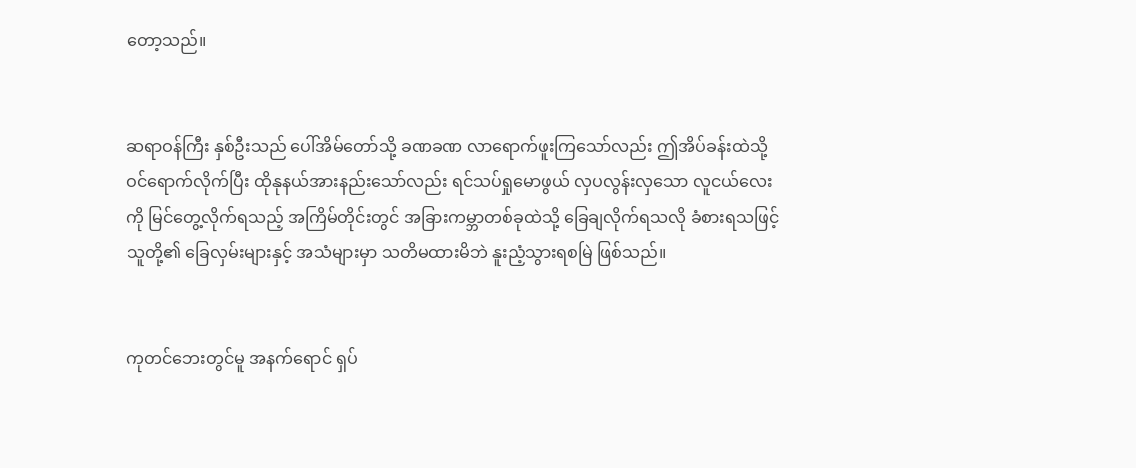တော့သည်။


ဆရာဝန်ကြီး နှစ်ဦးသည် ပေါ်အိမ်တော်သို့ ခဏခဏ လာရောက်ဖူးကြသော်လည်း ဤအိပ်ခန်းထဲသို့ ဝင်ရောက်လိုက်ပြီး ထိုနုနယ်အားနည်းသော်လည်း ရင်သပ်ရှုမောဖွယ် လှပလွန်းလှသော လူငယ်လေးကို မြင်တွေ့လိုက်ရသည့် အကြိမ်တိုင်းတွင် အခြားကမ္ဘာတစ်ခုထဲသို့ ခြေချလိုက်ရသလို ခံစားရသဖြင့် သူတို့၏ ခြေလှမ်းများနှင့် အသံများမှာ သတိမထားမိဘဲ နူးညံ့သွားရစမြဲ ဖြစ်သည်။


ကုတင်ဘေးတွင်မူ အနက်ရောင် ရှပ်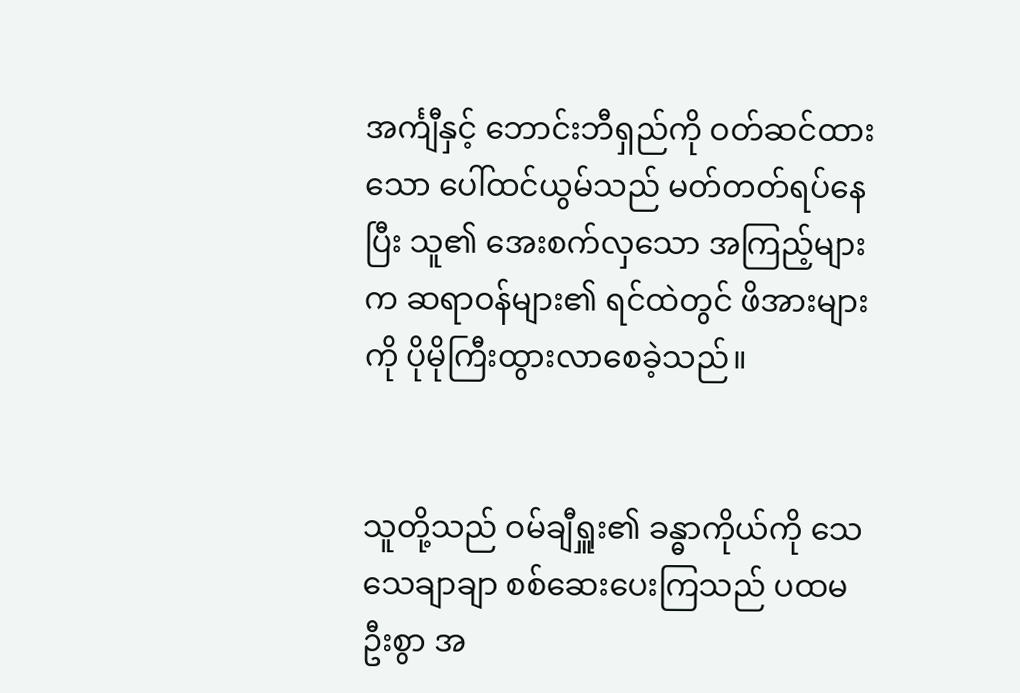အင်္ကျီနှင့် ဘောင်းဘီရှည်ကို ဝတ်ဆင်ထားသော ပေါ်ထင်ယွမ်သည် မတ်တတ်ရပ်နေပြီး သူ၏ အေးစက်လှသော အကြည့်များက ဆရာဝန်များ၏ ရင်ထဲတွင် ဖိအားများကို ပိုမိုကြီးထွားလာစေခဲ့သည်။


သူတို့သည် ဝမ်ချီရှူး၏ ခန္ဓာကိုယ်ကို သေသေချာချာ စစ်ဆေးပေးကြသည် ပထမဦးစွာ အ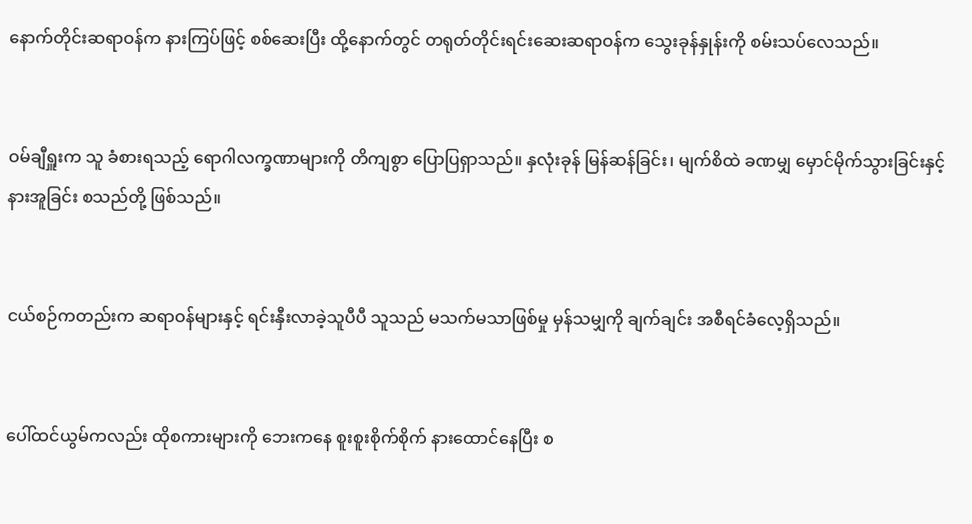နောက်တိုင်းဆရာဝန်က နားကြပ်ဖြင့် စစ်ဆေးပြီး ထို့နောက်တွင် တရုတ်တိုင်းရင်းဆေးဆရာဝန်က သွေးခုန်နှုန်းကို စမ်းသပ်လေသည်။


ဝမ်ချီရှူးက သူ ခံစားရသည့် ရောဂါလက္ခဏာများကို တိကျစွာ ပြောပြရှာသည်။ နှလုံးခုန် မြန်ဆန်ခြင်း၊ မျက်စိထဲ ခဏမျှ မှောင်မိုက်သွားခြင်းနှင့် နားအူခြင်း စသည်တို့ ဖြစ်သည်။


ငယ်စဉ်ကတည်းက ဆရာဝန်များနှင့် ရင်းနှီးလာခဲ့သူပီပီ သူသည် မသက်မသာဖြစ်မှု မှန်သမျှကို ချက်ချင်း အစီရင်ခံလေ့ရှိသည်။


ပေါ်ထင်ယွမ်ကလည်း ထိုစကားများကို ဘေးကနေ စူးစူးစိုက်စိုက် နားထောင်နေပြီး စ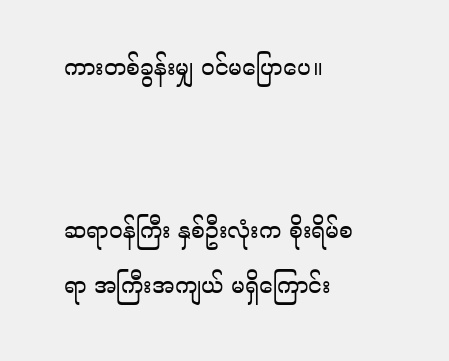ကားတစ်ခွန်းမျှ ဝင်မပြောပေ။


ဆရာဝန်ကြီး နှစ်ဦးလုံးက စိုးရိမ်စရာ အကြီးအကျယ် မရှိကြောင်း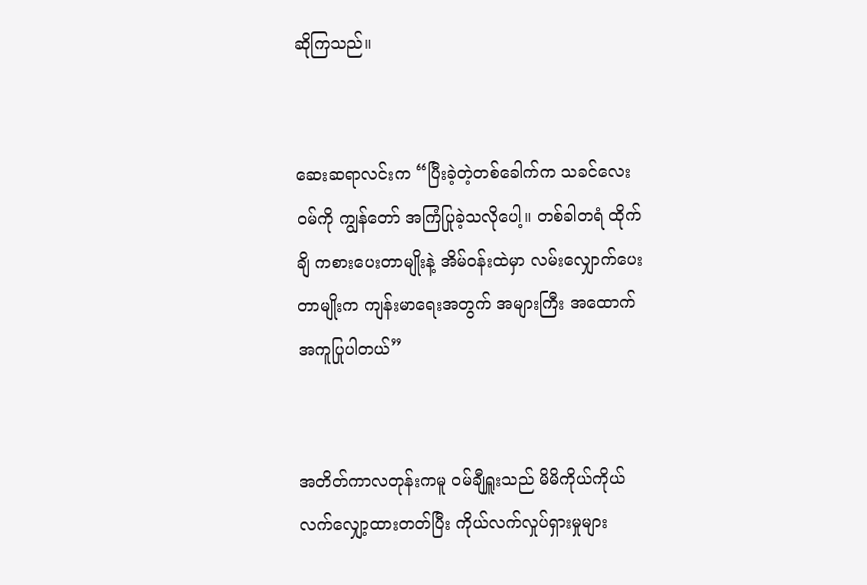ဆိုကြသည်။


ဆေးဆရာလင်းက “ပြီးခဲ့တဲ့တစ်ခေါက်က သခင်လေးဝမ်ကို ကျွန်တော် အကြံပြုခဲ့သလိုပေါ့။ တစ်ခါတရံ ထိုက်ချိ ကစားပေးတာမျိုးနဲ့ အိမ်ဝန်းထဲမှာ လမ်းလျှောက်ပေးတာမျိုးက ကျန်းမာရေးအတွက် အများကြီး အထောက်အကူပြုပါတယ်”


အတိတ်ကာလတုန်းကမူ ဝမ်ချီရှူးသည် မိမိကိုယ်ကိုယ် လက်လျှော့ထားတတ်ပြီး ကိုယ်လက်လှုပ်ရှားမှုများ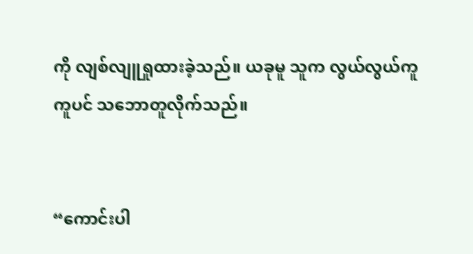ကို လျစ်လျူရှုထားခဲ့သည်။ ယခုမူ သူက လွယ်လွယ်ကူကူပင် သဘောတူလိုက်သည်။


“ကောင်းပါ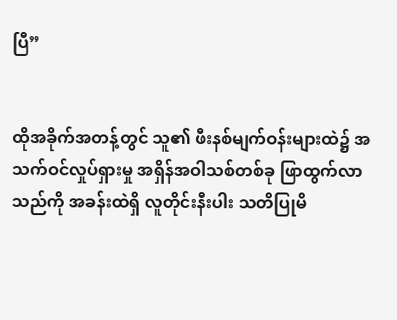ပြီ”


ထိုအခိုက်အတန့်တွင် သူ၏ ဖီးနစ်မျက်ဝန်းများထဲ၌ အသက်ဝင်လှုပ်ရှားမှု အရှိန်အဝါသစ်တစ်ခု ဖြာထွက်လာသည်ကို အခန်းထဲရှိ လူတိုင်းနီးပါး သတိပြုမိ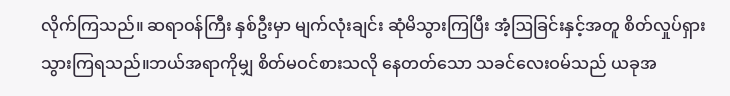လိုက်ကြသည်။ ဆရာဝန်ကြီး နှစ်ဦးမှာ မျက်လုံးချင်း ဆုံမိသွားကြပြီး အံ့ဩခြင်းနှင့်အတူ စိတ်လှုပ်ရှားသွားကြရသည်။ဘယ်အရာကိုမျှ စိတ်မဝင်စားသလို နေတတ်သော သခင်လေးဝမ်သည် ယခုအ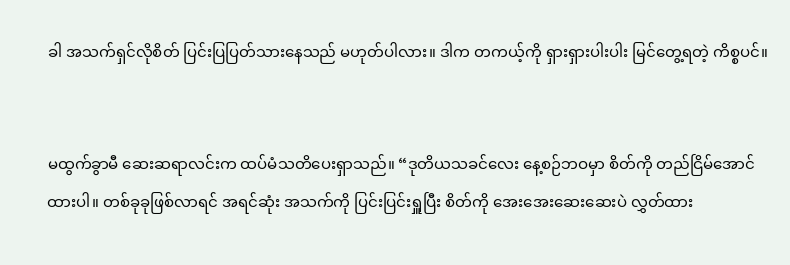ခါ အသက်ရှင်လိုစိတ် ပြင်းပြပြတ်သားနေသည် မဟုတ်ပါလား။ ဒါက တကယ့်ကို ရှားရှားပါးပါး မြင်တွေ့ရတဲ့ ကိစ္စပင်။


မထွက်ခွာမီ ဆေးဆရာလင်းက ထပ်မံသတိပေးရှာသည်။ “ဒုတိယသခင်လေး နေ့စဉ်ဘဝမှာ စိတ်ကို တည်ငြိမ်အောင် ထားပါ။ တစ်ခုခုဖြစ်လာရင် အရင်ဆုံး အသက်ကို ပြင်းပြင်းရှူပြီး စိတ်ကို အေးအေးဆေးဆေးပဲ လွှတ်ထား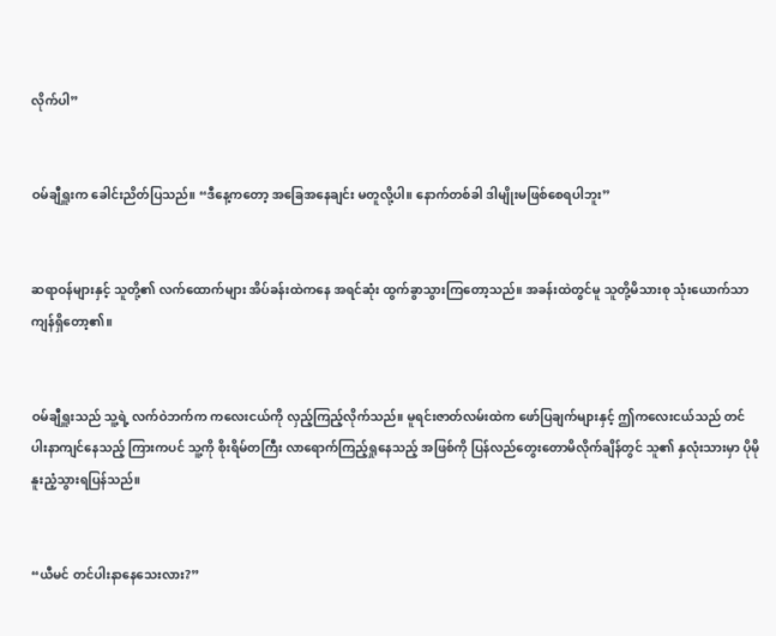လိုက်ပါ”


ဝမ်ချီရှူးက ခေါင်းညိတ်ပြသည်။ “ဒီနေ့ကတော့ အခြေအနေချင်း မတူလို့ပါ။ နောက်တစ်ခါ ဒါမျိုးမဖြစ်စေရပါဘူး”


ဆရာဝန်များနှင့် သူတို့၏ လက်ထောက်များ အိပ်ခန်းထဲကနေ အရင်ဆုံး ထွက်ခွာသွားကြတော့သည်။ အခန်းထဲတွင်မူ သူတို့မိသားစု သုံးယောက်သာ ကျန်ရှိတော့၏။


ဝမ်ချီရှူးသည် သူ့ရဲ့ လက်ဝဲဘက်က ကလေးငယ်ကို လှည့်ကြည့်လိုက်သည်။ မူရင်းဇာတ်လမ်းထဲက ဖော်ပြချက်များနှင့် ဤကလေးငယ်သည် တင်ပါးနာကျင်နေသည့် ကြားကပင် သူ့ကို စိုးရိမ်တကြီး လာရောက်ကြည့်ရှုနေသည့် အဖြစ်ကို ပြန်လည်တွေးတောမိလိုက်ချိန်တွင် သူ၏ နှလုံးသားမှာ ပိုမိုနူးညံ့သွားရပြန်သည်။


“ယီမင် တင်ပါးနာနေသေးလား?”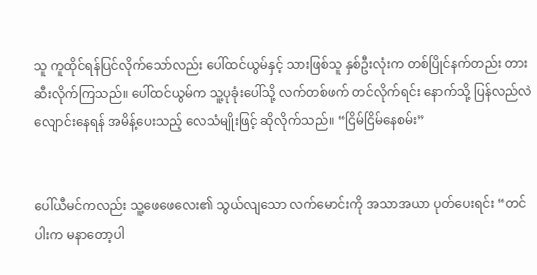သူ ကူထိုင်ရန်ပြင်လိုက်သော်လည်း ပေါ်ထင်ယွမ်နှင့် သားဖြစ်သူ နှစ်ဦးလုံးက တစ်ပြိုင်နက်တည်း တားဆီးလိုက်ကြသည်။ ပေါ်ထင်ယွမ်က သူ့ပုခုံးပေါ်သို့ လက်တစ်ဖက် တင်လိုက်ရင်း နောက်သို့ ပြန်လည်လဲလျောင်းနေရန် အမိန့်ပေးသည့် လေသံမျိုးဖြင့် ဆိုလိုက်သည်။ “ငြိမ်ငြိမ်နေစမ်း”


ပေါ်ယီမင်ကလည်း သူ့ဖေဖေလေး၏ သွယ်လျသော လက်မောင်းကို အသာအယာ ပုတ်ပေးရင်း “တင်ပါးက မနာတော့ပါ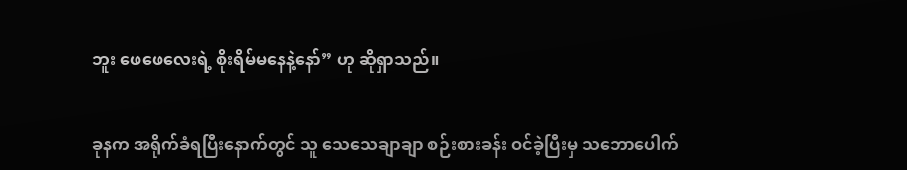ဘူး ဖေဖေလေးရဲ့ စိုးရိမ်မနေနဲ့နော်” ဟု ဆိုရှာသည်။


ခုနက အရိုက်ခံရပြီးနောက်တွင် သူ သေသေချာချာ စဉ်းစားခန်း ဝင်ခဲ့ပြီးမှ သဘောပေါက်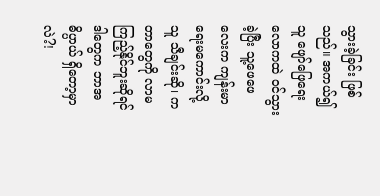သွားခဲ့ခြင်း ဖြစ်သည်။ အကယ်၍ သူ ဖျော်ဖြေရေးလောကထဲ ဝင်သွားခဲ့ပြီး သူ့ဖေဖေလေးက ကျန်းမာရေးမကောင်းလို့ သူ သီချင်းဆို၊ ကတာတွေကို လာမကြည့်နိုင်ဘူးဆိုရင် ဒါတွေက ဘာအဓိပ္ပာယ် ရှိတော့မှာလဲ?!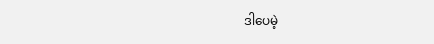ဒါပေမဲ့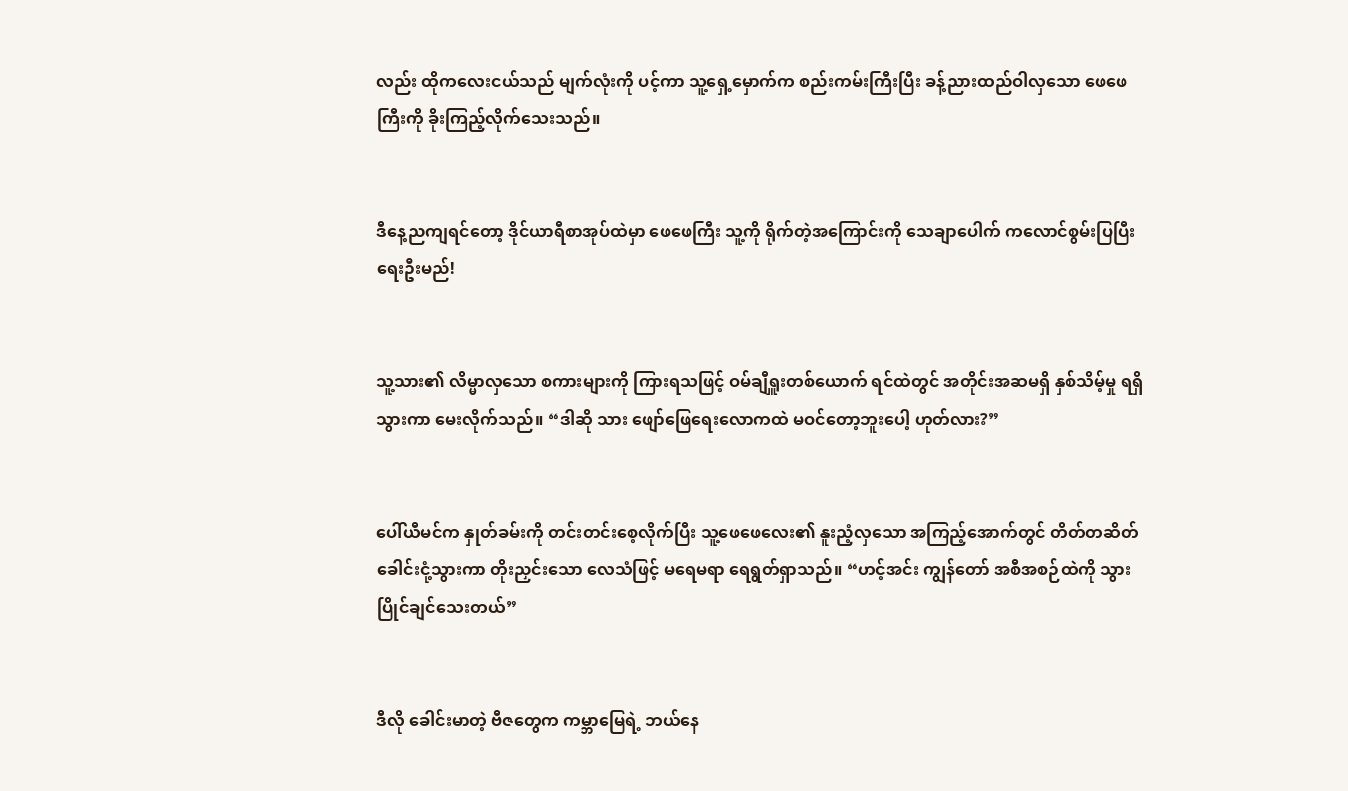လည်း ထိုကလေးငယ်သည် မျက်လုံးကို ပင့်ကာ သူ့ရှေ့မှောက်က စည်းကမ်းကြီးပြီး ခန့်ညားထည်ဝါလှသော ဖေဖေကြီးကို ခိုးကြည့်လိုက်သေးသည်။


ဒီနေ့ညကျရင်တော့ ဒိုင်ယာရီစာအုပ်ထဲမှာ ဖေဖေကြီး သူ့ကို ရိုက်တဲ့အကြောင်းကို သေချာပေါက် ကလောင်စွမ်းပြပြီး ရေးဦးမည်!


သူ့သား၏ လိမ္မာလှသော စကားများကို ကြားရသဖြင့် ဝမ်ချီရှူးတစ်ယောက် ရင်ထဲတွင် အတိုင်းအဆမရှိ နှစ်သိမ့်မှု ရရှိသွားကာ မေးလိုက်သည်။ “ဒါဆို သား ဖျော်ဖြေရေးလောကထဲ မဝင်တော့ဘူးပေါ့ ဟုတ်လား?”


ပေါ်ယီမင်က နှုတ်ခမ်းကို တင်းတင်းစေ့လိုက်ပြီး သူ့ဖေဖေလေး၏ နူးညံ့လှသော အကြည့်အောက်တွင် တိတ်တဆိတ် ခေါင်းငုံ့သွားကာ တိုးညှင်းသော လေသံဖြင့် မရေမရာ ရေရွတ်ရှာသည်။ “ဟင့်အင်း ကျွန်တော် အစီအစဉ်ထဲကို သွားပြိုင်ချင်သေးတယ်”


ဒီလို ခေါင်းမာတဲ့ ဗီဇတွေက ကမ္ဘာမြေရဲ့ ဘယ်နေ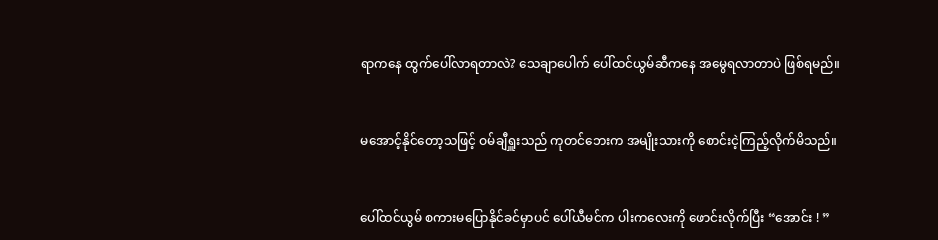ရာကနေ ထွက်ပေါ်လာရတာလဲ? သေချာပေါက် ပေါ်ထင်ယွမ်ဆီကနေ အမွေရလာတာပဲ ဖြစ်ရမည်။


မအောင့်နိုင်တော့သဖြင့် ဝမ်ချီရှူးသည် ကုတင်ဘေးက အမျိုးသားကို စောင်းငဲ့ကြည့်လိုက်မိသည်။


ပေါ်ထင်ယွမ် စကားမပြောနိုင်ခင်မှာပင် ပေါ်ယီမင်က ပါးကလေးကို ဖောင်းလိုက်ပြီး “အောင်း ! ”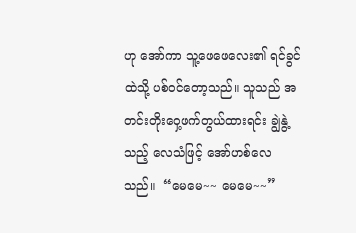ဟု အော်ကာ သူ့ဖေဖေလေး၏ ရင်ခွင်ထဲသို့ ပစ်ဝင်တော့သည်။ သူသည် အတင်းတိုးဝှေ့ဖက်တွယ်ထားရင်း ချွဲနွဲ့သည့် လေသံဖြင့် အော်ဟစ်လေသည်။  “မေမေ~~ မေမေ~~”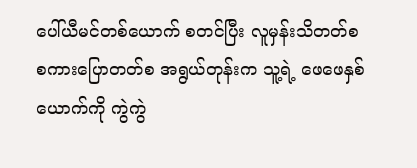ပေါ်ယီမင်တစ်ယောက် စတင်ပြီး လူမှန်းသိတတ်စ စကားပြောတတ်စ အရွယ်တုန်းက သူ့ရဲ့ ဖေဖေနှစ်ယောက်ကို ကွဲကွဲ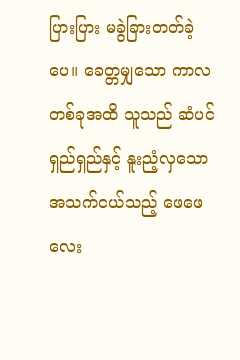ပြားပြား မခွဲခြားတတ်ခဲ့ပေ။ ခေတ္တမျှသော ကာလတစ်ခုအထိ သူသည် ဆံပင်ရှည်ရှည်နှင့် နူးညံ့လှသော အသက်ငယ်သည့် ဖေဖေလေး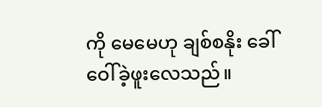ကို မေမေဟု ချစ်စနိုး ခေါ်ဝေါ်ခဲ့ဖူးလေသည်။